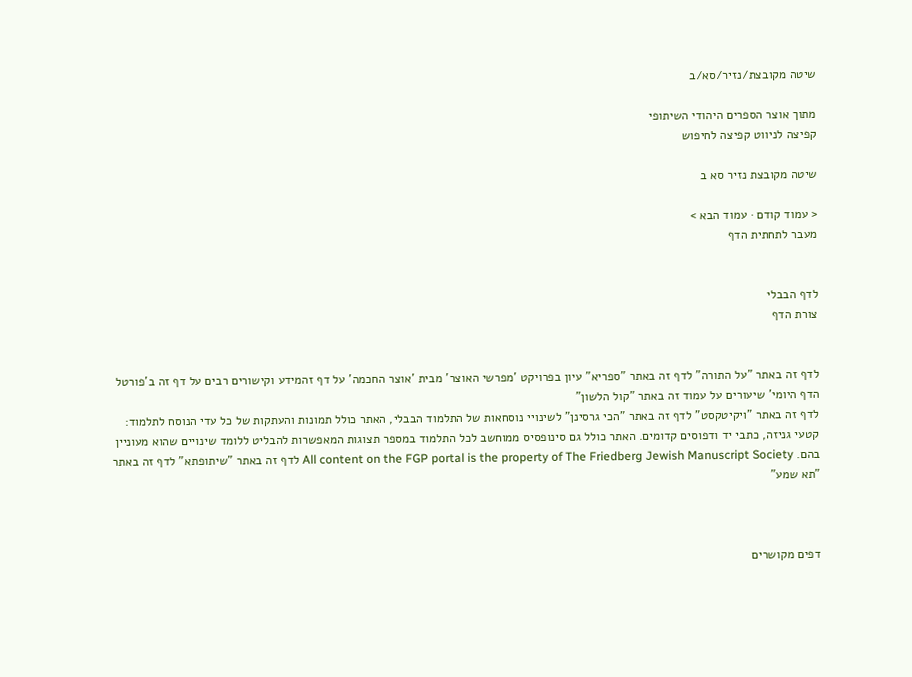שיטה מקובצת/נזיר/סא/ב

מתוך אוצר הספרים היהודי השיתופי
קפיצה לניווט קפיצה לחיפוש

שיטה מקובצת נזיר סא ב

< עמוד קודם · עמוד הבא >
מעבר לתחתית הדף


לדף הבבלי
צורת הדף


לדף זה באתר "על התורה" לדף זה באתר "ספריא" עיון בפרויקט 'מפרשי האוצר' מבית 'אוצר החכמה' על דף זהמידע וקישורים רבים על דף זה ב'פורטל הדף היומי' שיעורים על עמוד זה באתר "קול הלשון"
לדף זה באתר "ויקיטקסט" לדף זה באתר "הכי גרסינן" לשינויי נוסחאות של התלמוד הבבלי, האתר כולל תמונות והעתקות של כל עדי הנוסח לתלמוד: קטעי גניזה, כתבי יד ודפוסים קדומים. האתר כולל גם סינופסיס ממוחשב לכל התלמוד במספר תצוגות המאפשרות להבליט ללומד שינויים שהוא מעוניין בהם. All content on the FGP portal is the property of The Friedberg Jewish Manuscript Society לדף זה באתר "שיתופתא" לדף זה באתר "תא שמע"



דפים מקושרים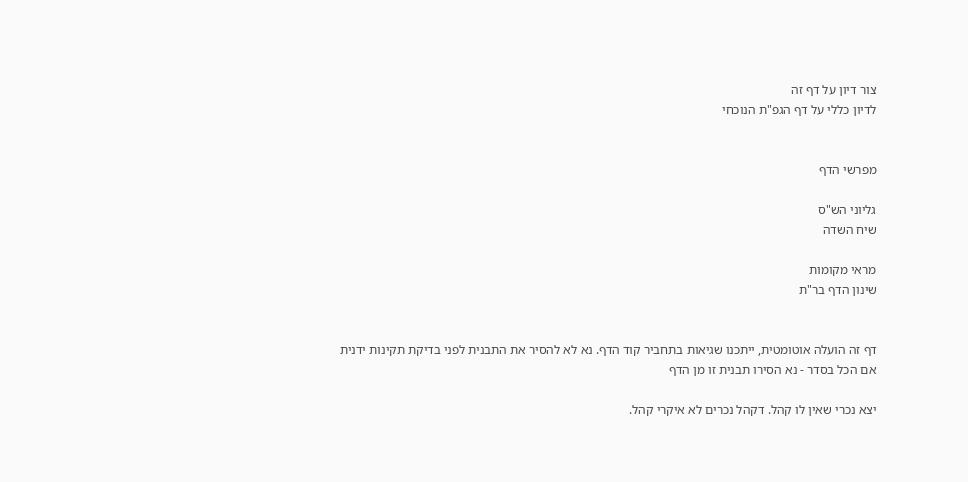צור דיון על דף זה
לדיון כללי על דף הגפ"ת הנוכחי


מפרשי הדף

גליוני הש"ס
שיח השדה

מראי מקומות
שינון הדף בר"ת


דף זה הועלה אוטומטית, ייתכנו שגיאות בתחביר קוד הדף. נא לא להסיר את התבנית לפני בדיקת תקינות ידנית
אם הכל בסדר - נא הסירו תבנית זו מן הדף

יצא נכרי שאין לו קהל. דקהל נכרים לא איקרי קהל.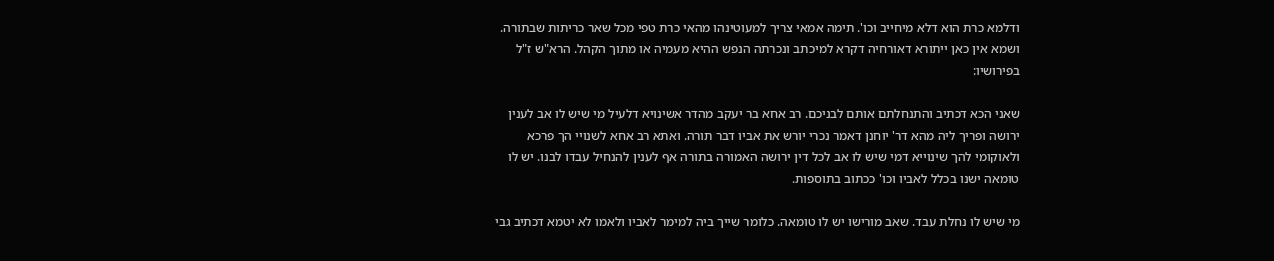ודלמא כרת הוא דלא מיחייב וכו'. תימה אמאי צריך למעוטינהו מהאי כרת טפי מכל שאר כריתות שבתורה. ושמא אין כאן ייתורא דאורחיה דקרא למיכתב ונכרתה הנפש ההיא מעמיה או מתוך הקהל. הרא"ש ז"ל בפירושיו:

שאני הכא דכתיב והתנחלתם אותם לבניכם. רב אחא בר יעקב מהדר אשינויא דלעיל מי שיש לו אב לענין ירושה ופריך ליה מהא דר' יוחנן דאמר נכרי יורש את אביו דבר תורה. ואתא רב אחא לשנויי הך פרכא ולאוקומי להך שינוייא דמי שיש לו אב לכל דין ירושה האמורה בתורה אף לענין להנחיל עבדו לבנו. יש לו טומאה ישנו בכלל לאביו וכו' ככתוב בתוספות.

מי שיש לו נחלת עבד. שאב מורישו יש לו טומאה. כלומר שייך ביה למימר לאביו ולאמו לא יטמא דכתיב גבי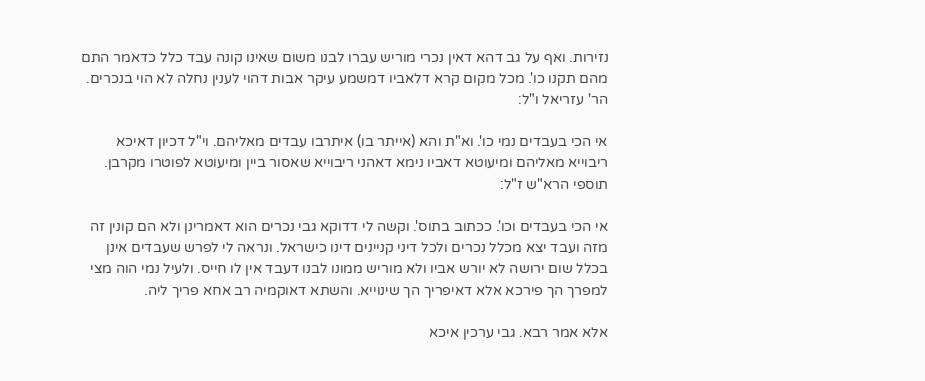נזירות. ואף על גב דהא דאין נכרי מוריש עברו לבנו משום שאינו קונה עבד כלל כדאמר התם מהם תקנו כו'. מכל מקום קרא דלאביו דמשמע עיקר אבות דהוי לענין נחלה לא הוי בנכרים. הר' עזריאל ו"ל:

אי הכי בעבדים נמי כו'. וא"ת והא (אייתר בו) איתרבו עבדים מאליהם. וי"ל דכיון דאיכא ריבוייא מאליהם ומיעוטא דאביו נימא דאהני ריבוייא שאסור ביין ומיעוטא לפוטרו מקרבן. תוספי הרא"ש ז"ל:

אי הכי בעבדים וכו'. ככתוב בתוס'. וקשה לי דדוקא גבי נכרים הוא דאמרינן ולא הם קונין זה מזה ועבד יצא מכלל נכרים ולכל דיני קניינים דינו כישראל. ונראה לי לפרש שעבדים אינן בכלל שום ירושה לא יורש אביו ולא מוריש ממונו לבנו דעבד אין לו חייס. ולעיל נמי הוה מצי למפרך הך פירכא אלא דאיפריך הך שינוייא. והשתא דאוקמיה רב אחא פריך ליה.

אלא אמר רבא. גבי ערכין איכא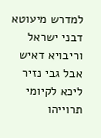למדרש מיעוטא דבני ישראל וריבויא דאיש אבל גבי נזיר ליכא לקיומי תרוייהו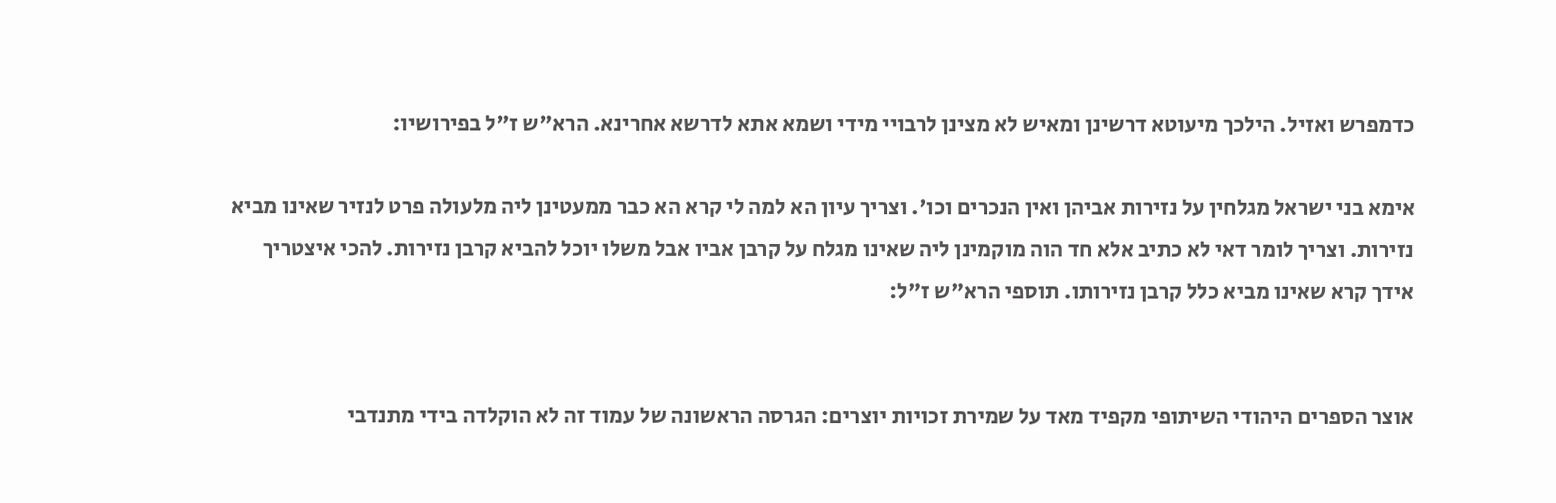כדמפרש ואזיל. הילכך מיעוטא דרשינן ומאיש לא מצינן לרבויי מידי ושמא אתא לדרשא אחרינא. הרא"ש ז"ל בפירושיו:

אימא בני ישראל מגלחין על נזירות אביהן ואין הנכרים וכו'. וצריך עיון הא למה לי קרא הא כבר ממעטינן ליה מלעולה פרט לנזיר שאינו מביא נזירות. וצריך לומר דאי לא כתיב אלא חד הוה מוקמינן ליה שאינו מגלח על קרבן אביו אבל משלו יוכל להביא קרבן נזירות. להכי איצטריך אידך קרא שאינו מביא כלל קרבן נזירותו. תוספי הרא"ש ז"ל:


אוצר הספרים היהודי השיתופי מקפיד מאד על שמירת זכויות יוצרים: הגרסה הראשונה של עמוד זה לא הוקלדה בידי מתנדבי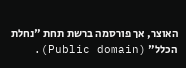האוצר, אך פורסמה ברשת תחת "נחלת הכלל" (Public domain).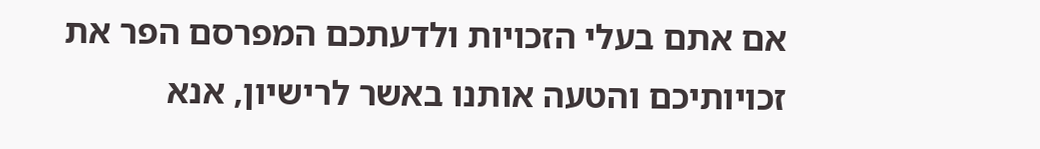אם אתם בעלי הזכויות ולדעתכם המפרסם הפר את זכויותיכם והטעה אותנו באשר לרישיון, אנא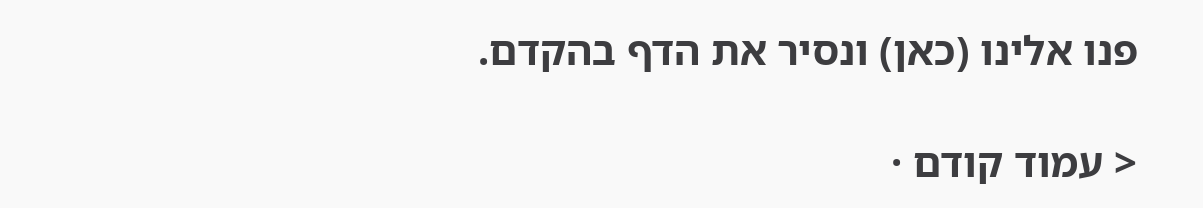פנו אלינו (כאן) ונסיר את הדף בהקדם.

< עמוד קודם ·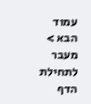עמוד הבא >
מעבר לתחילת הדף